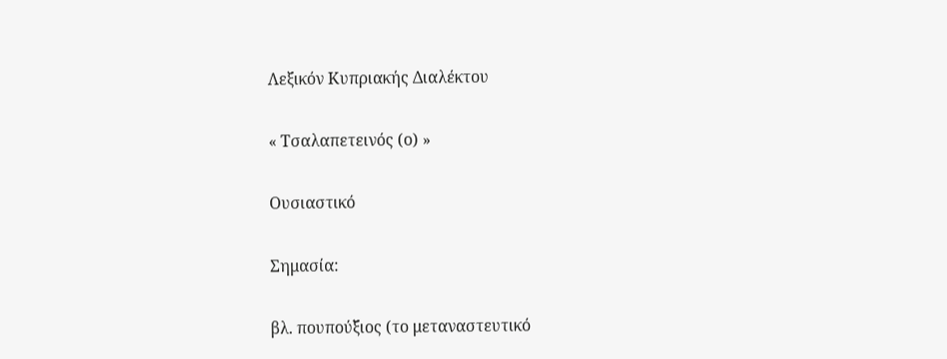Λεξικόν Κυπριακής Διαλέκτου

« Τσαλαπετεινός (ο) »

Ουσιαστικό

Σημασία:

βλ. πουπούξ̌ιος (το μεταναστευτικό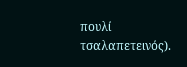πουλί τσαλαπετεινός).